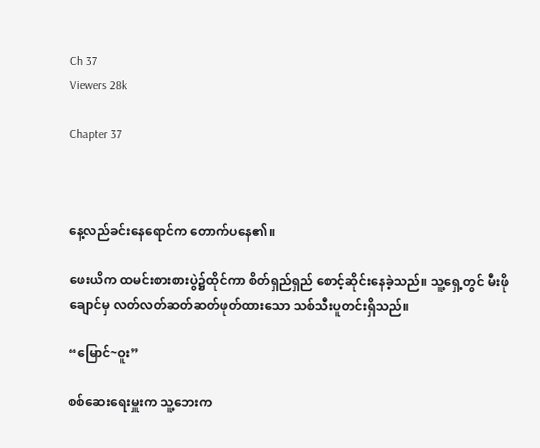Ch 37
Viewers 28k

Chapter 37



နေ့လည်ခင်းနေရောင်က တောက်ပနေ၏။

ဖေးယိက ထမင်းစားစားပွဲ၌ထိုင်ကာ စိတ်ရှည်ရှည် စောင့်ဆိုင်းနေခဲ့သည်။ သူ့ရှေ့တွင် မီးဖိုချောင်မှ လတ်လတ်ဆတ်ဆတ်ဖုတ်ထားသော သစ်သီးပူတင်းရှိသည်။

“မြောင်~ဝူး”

စစ်ဆေးရေးမှူးက သူ့ဘေးက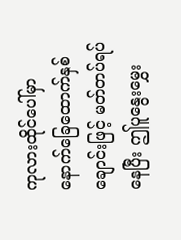ကုလားထိုင်ပေါ်မှာ နောက်ခြေထောက်နှစ်ချောင်းဖြင့် မတ်တပ်ရပ်နေပြီး ဤပူနွေးမွှေး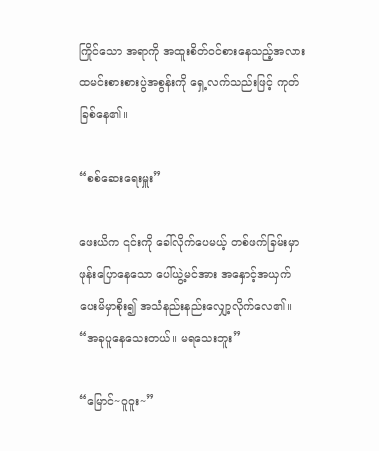ကြိုင်သော အရာကို အထူးစိတ်ဝင်စားနေသည့်အလား ထမင်းစားစားပွဲအစွန်းကို ရှေ့လက်သည်းဖြင့် ကုတ်ခြစ်နေ၏။

“စစ်ဆေးရေးမှူး”

ဖေးယိက ၎င်းကို ခေါ်လိုက်ပေမယ့် တစ်ဖက်ခြမ်းမှာ ဖုန်းပြောနေသော ပေါ်ယွဲ့မင်အား အနှောင့်အယှက် ပေးမိမှာစိုး၍ အသံနည်းနည်းလျှော့လိုက်လေ၏။ “အခုပူနေသေးတယ်။ မရသေးဘူး”

“မြောင်~ဝူဝူး~”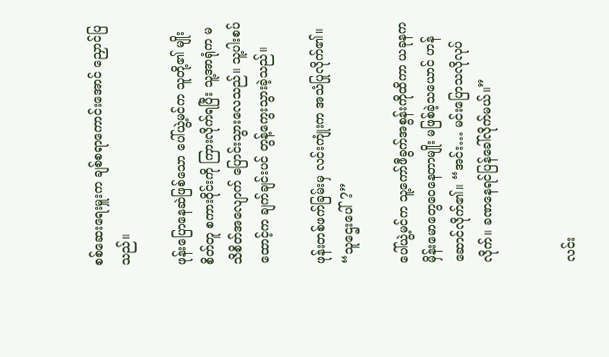စစ်ဆေးရေးမှူးက ချစ်စရာကောင်းအောင် ညှောင်ပြသည်။

ဖုန်းပြောနေဆဲဖြစ်သော ပေါ်ယွဲ့မင်က သူတို့၏ မျိုးစိတ်တူ စကားဝိုင်းကို ကြားလိုက်ရပြီး သူ့အာရုံက မသိစိတ်အလျောက် ပြောင်းသွားလေသည်။ သူ့ပါးစပ်ထောင့်က ချက်ချင်းပင် တွန့်ကွေးသွားခဲ့သည်။

ဖုန်းတစ်ဖက်ခြမ်းမှ လင်းကျုံးက အသံပြုလိုက်၏။ “သူဌေးပေါ်?”

ပေါ်ယွဲ့မင်က သူ့ကော်ဖီခွက်အစွန်းကိုထိကာ ယခုနက မှိန်းမောတွေဝေနေတာမျိုး မဖြစ်ခဲ့သယောင် ဟန်ဆောင်လိုက်၏။ “အင်း… မင်းပြောသလိုလုပ်လိုက်။ ခဏနေရင်ပြန်ခေါ်လိုက်မယ်။”


လင်း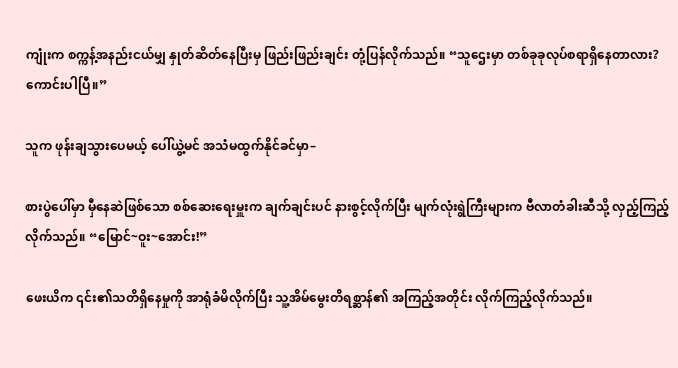ကျုံးက စက္ကန့်အနည်းငယ်မျှ နှုတ်ဆိတ်နေပြီးမှ ဖြည်းဖြည်းချင်း တုံ့ပြန်လိုက်သည်။ “သူဌေးမှာ တစ်ခုခုလုပ်စရာရှိနေတာလား? ကောင်းပါပြီ။”

သူက ဖုန်းချသွားပေမယ့် ပေါ်ယွဲ့မင် အသံမထွက်နိုင်ခင်မှာ–

စားပွဲပေါ်မှာ မှီနေဆဲဖြစ်သော စစ်ဆေးရေးမှူးက ချက်ချင်းပင် နားစွင့်လိုက်ပြီး မျက်လုံးရွဲကြီးများက ဗီလာတံခါးဆီသို့ လှည့်ကြည့်လိုက်သည်။ “မြောင်~ဝူး~အောင်း!”

ဖေးယိက ၎င်း၏သတိရှိနေမှုကို အာရုံခံမိလိုက်ပြီး သူ့အိမ်မွေးတိရစ္ဆာန်၏ အကြည့်အတိုင်း လိုက်ကြည့်လိုက်သည်။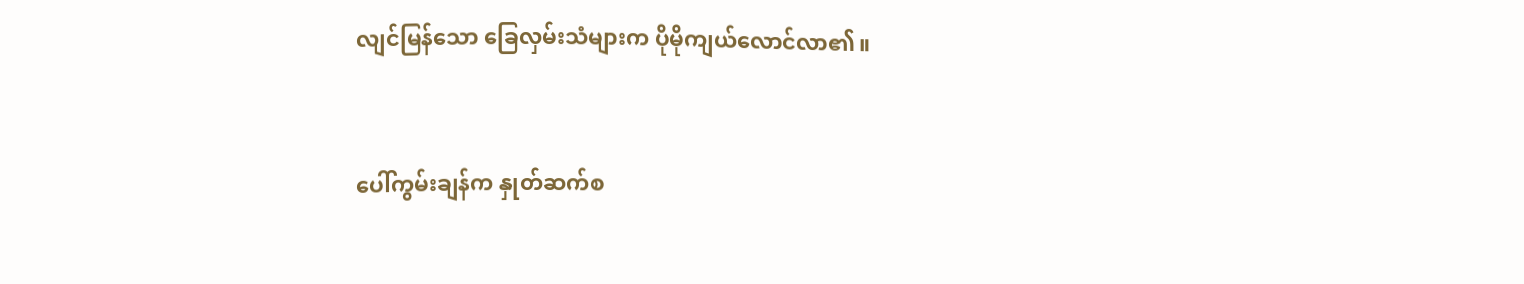လျင်မြန်သော ခြေလှမ်းသံများက ပိုမိုကျယ်လောင်လာ၏။


ပေါ်ကွမ်းချန်က နှုတ်ဆက်စ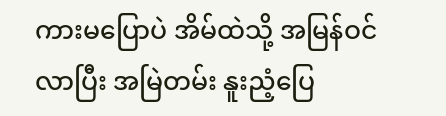ကားမပြောပဲ အိမ်ထဲသို့ အမြန်ဝင်လာပြီး အမြဲတမ်း နူးညံ့ပြေ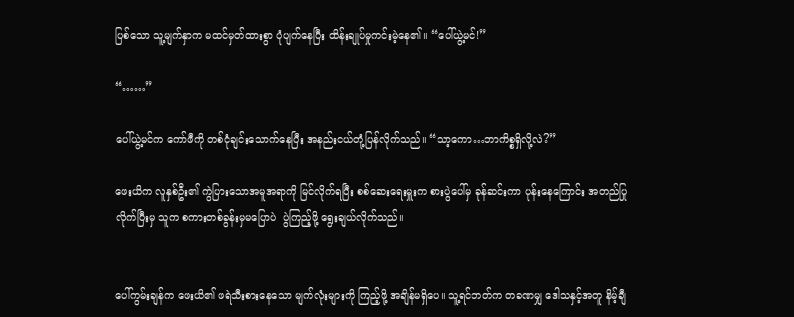ပြစ်သော သူ့မျက်နှာက မထင်မှတ်ထားစွာ ပုံပျက်နေပြီး ထိန်းချုပ်မှုကင်းမဲ့နေ၏။ “ပေါ်ယွဲ့မင်!”

“……”

ပေါ်ယွဲ့မင်က ကော်ဖီကို တစ်ငုံချင်းသောက်နေပြီး အနည်းငယ်တုံ့ပြန်လိုက်သည်။ “သာ့ကော…ဘာကိစ္စရှိလို့လဲ?”

ဖေးယိက လူနှစ်ဦး၏ ကွဲပြားသောအမူအရာကို မြင်လိုက်ရပြီး စစ်ဆေးရေးမှူးက စားပွဲပေါ်မှ ခုန်ဆင်းကာ ပုန်းနေကြောင်း အတည်ပြုလိုက်ပြီးမှ သူက စကားတစ်ခွန်းမှမပြောပဲ  ပွဲကြည့်ဖို့ ရွေးချယ်လိုက်သည်။


ပေါ်ကွမ်းချန်က ဖေးယိ၏ ဖရဲသီးစားနေသော မျက်လုံးများကို ကြည့်ဖို့ အချိန်မရှိပေ။ သူ့ရင်ဘတ်က တခဏမျှ ဒေါသနှင့်အတူ နိမ့်ချီ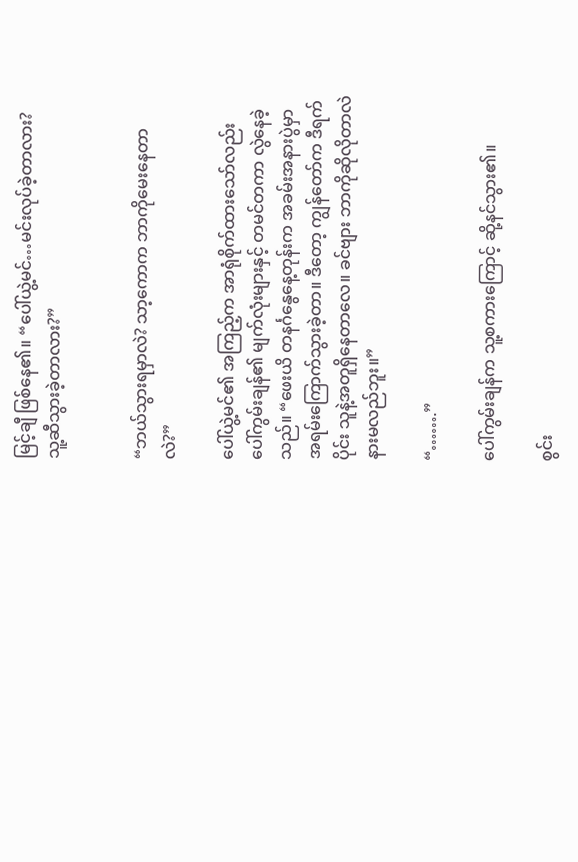မြင့်ချီ ဖြစ်နေ၏။ “ပေါ်ယွဲ့မင်…မင်းလုပ်ခဲ့တာလား? သူ့ဆီသွားခဲ့တာလား?”


“ဘယ်သွားရမှာလဲ? သာ့ကောက ဘာကိုမေးနေတာလဲ?”

ပေါ်ယွဲ့မင်၏ အကြည့်က အာရုံစိုက်ထားသော်လည်း ပေါ်ကွမ်းချန်၏ မျက်လုံးများနှင့် တမင်တကာ လွဲနေခဲ့သည်။ “ဖေးယိ တနင်္ဂနွေနေ့တုန်းက အခမ်းအနားပွဲမှာ အရမ်းကြောက်သွားခဲ့တာ။ ဒီတော့ ကျွန်တော်က ဒီရက်ပိုင်း သူနဲ့အတူရှိနေတာလေ။ ခင်ဗျား ဘာကိုဆိုလိုတာလဲ နားမလည်ဘူး။”

“…….”

ပေါ်ကွမ်းချန်က သူ့စကားကြောင့် ဆို့နင်သွား၏။

စွင်း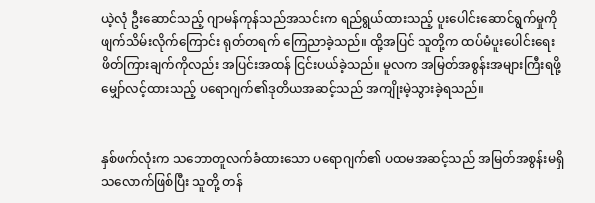ယဲ့လုံ ဦးဆောင်သည့် ဂျာမန်ကုန်သည်အသင်းက ရည်ရွယ်ထားသည့် ပူးပေါင်းဆောင်ရွက်မှုကို ဖျက်သိမ်းလိုက်ကြောင်း ရုတ်တရက် ကြေညာခဲ့သည်။ ထို့အပြင် သူတို့က ထပ်မံပူးပေါင်းရေး ဖိတ်ကြားချက်ကိုလည်း အပြင်းအထန် ငြင်းပယ်ခဲ့သည်။ မူလက အမြတ်အစွန်းအများကြီးရဖို့ မျှော်လင့်ထားသည့် ပရောဂျက်၏ဒုတိယအဆင့်သည် အကျိုးမဲ့သွားခဲ့ရသည်။


နှစ်ဖက်လုံးက သဘောတူလက်ခံထားသော ပရောဂျက်၏ ပထမအဆင့်သည် အမြတ်အစွန်းမရှိသလောက်ဖြစ်ပြီး သူတို့ တန်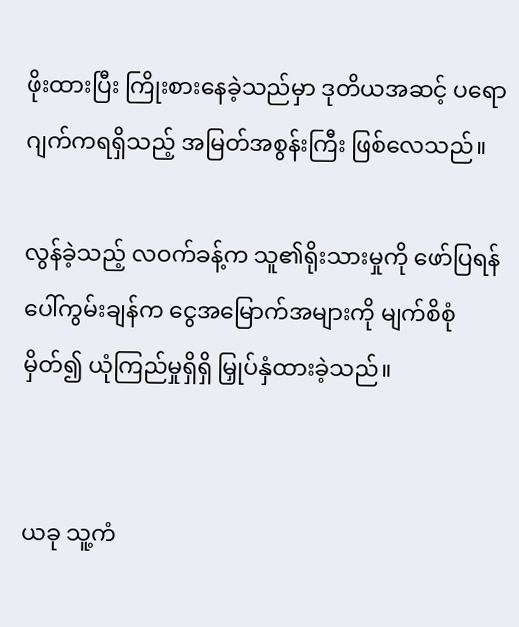ဖိုးထားပြီး ကြိုးစားနေခဲ့သည်မှာ ဒုတိယအဆင့် ပရောဂျက်ကရရှိသည့် အမြတ်အစွန်းကြီး ဖြစ်လေသည်။

လွန်ခဲ့သည့် လဝက်ခန့်က သူ၏ရိုးသားမှုကို ဖော်ပြရန် ပေါ်ကွမ်းချန်က ငွေအမြောက်အများကို မျက်စိစုံမှိတ်၍ ယုံကြည်မှုရှိရှိ မြှုပ်နှံထားခဲ့သည်။


ယခု သူ့ကံ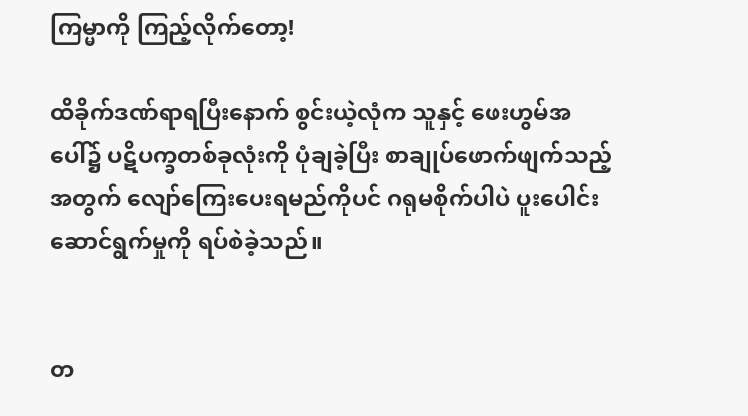ကြမ္မာကို ကြည့်လိုက်တော့!

ထိခိုက်ဒဏ်ရာရပြီးနောက် စွင်းယဲ့လုံက သူနှင့် ဖေးဟွမ်အပေါ်၌ ပဋိပက္ခတစ်ခုလုံးကို ပုံချခဲ့ပြီး စာချုပ်ဖောက်ဖျက်သည့်အတွက် လျော်ကြေးပေးရမည်ကိုပင် ဂရုမစိုက်ပါပဲ ပူးပေါင်းဆောင်ရွက်မှုကို ရပ်စဲခဲ့သည်။


တ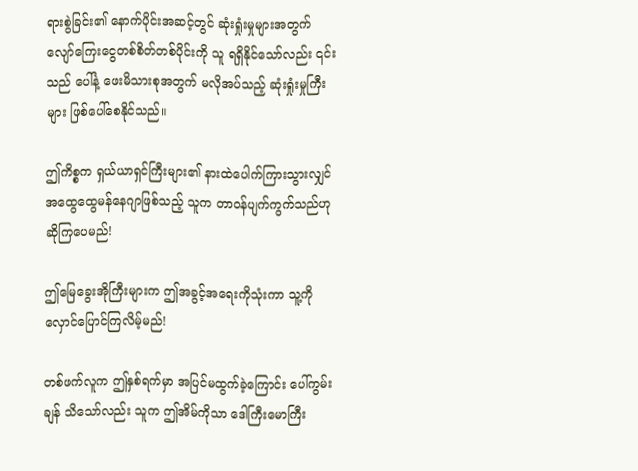ရားစွဲခြင်း၏ နောက်ပိုင်းအဆင့်တွင် ဆုံးရှုံးမှုများအတွက် လျော်ကြေးငွေတစ်စိတ်တစ်ပိုင်းကို သူ ရရှိနိုင်သော်လည်း ၎င်းသည် ပေါ်နဲ့ ဖေးမိသားစုအတွက် မလိုအပ်သည့် ဆုံးရှုံးမှုကြီးများ ဖြစ်ပေါ်စေနိုင်သည်။

ဤကိစ္စက ရှယ်ယာရှင်ကြီးများ၏ နားထဲပေါက်ကြားသွားလျှင် အထွေထွေမန်နေဂျာဖြစ်သည့် သူက တာဝန်ပျက်ကွက်သည်ဟု ဆိုကြပေမည်!

ဤမြေခွေးအိုကြီးများက ဤအခွင့်အရေးကိုသုံးကာ သူ့ကိုလှောင်ပြောင်ကြလိမ့်မည်!

တစ်ဖက်လူက ဤနှစ်ရက်မှာ အပြင်မထွက်ခဲ့ကြောင်း ပေါ်ကွမ်းချန် သိသော်လည်း သူက ဤအိမ်ကိုသာ ဒေါကြီးမောကြီး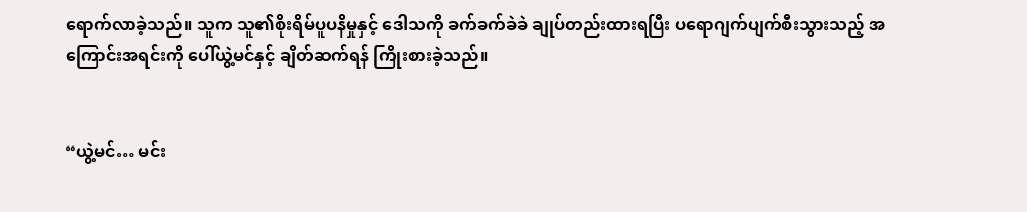ရောက်လာခဲ့သည်။ သူက သူ၏စိုးရိမ်ပူပနိမှုနှင့် ဒေါသကို ခက်ခက်ခဲခဲ ချုပ်တည်းထားရပြီး ပရောဂျက်ပျက်စီးသွားသည့် အကြောင်းအရင်းကို ပေါ်ယွဲ့မင်နှင့် ချိတ်ဆက်ရန် ကြိုးစားခဲ့သည်။


“ယွဲ့မင်… မင်း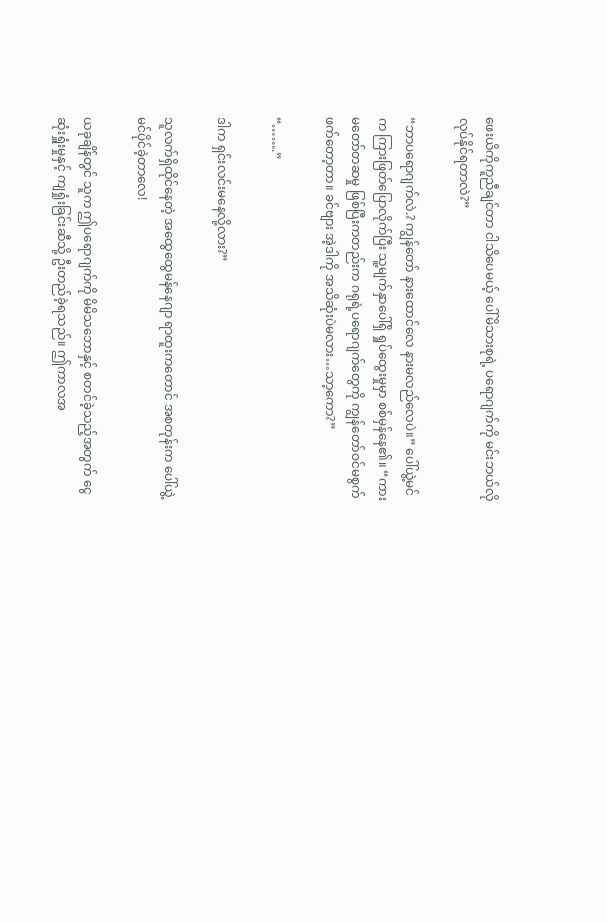ဖေးယိကိုကူညီချင်တာ ငါသိပေမယ့် ပေါ်မိသားစုရဲ့ ပရောဂျက်ကို မင်းဘယ်လိုလုပ်နိုင်ရတာလဲ?”

“ဘာပရောဂျက်လဲ.? ကျွန်တော် နားထောင်လေ နားမလည်လေပဲ။” ပေါ်ယွဲ့မင်က ကြားဖြတ်ပြောလိုက်ပြီး သူ့မျက်နှာပေါ်ရှိ ရှုပ်ထွေးမှုမှာ စစ်မှန်နေ၏။ “ကားမတော်တဆမှု ဖြစ်ပြီးကတည်းက ဂရုရဲ့ပရောဂျက်တွေကို ကျွန်တော်ဝင်မစွက်ဖက်တော့တာ။ ခင်ဗျား အဲ့ဒါကို အသိဆုံးပဲမလား…သာ့ကော?”

“…….”

ဒါက ရှင်းလင်းမနေလို့လား?”

သူလက်ရှိထိုင်နေတဲ့ အထွေထွေမန်နေဂျာ ရာထူးကတောင် အစတုန်းက ပေါ်ယွဲ့မင်ပိုင်ခဲ့တာလေ!

ယခုချိန်တွင် သူက ဤပရောဂျက်ကို မိမိသဘောနှင့် စတင်ခဲ့သည့်အတွက် ငွေဆုံးရှူံးမှုနှင့် ကျရှုံးခြင်းဆီသို့ ဦးတည်ခဲ့ရသည်။ ဤကာလအ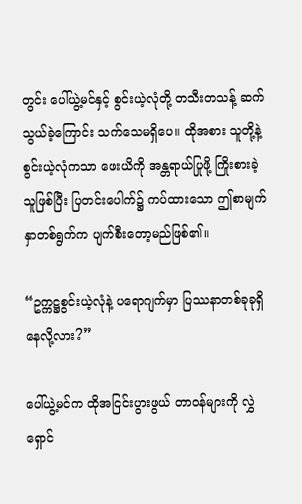တွင်း ပေါ်ယွဲ့မင်နှင့် စွင်းယဲ့လုံတို့ တသီးတသန့် ဆက်သွယ်ခဲ့ကြောင်း သက်သေမရှိပေ။ ထိုအစား သူတို့နဲ့ စွင်းယဲ့လုံကသာ ဖေးယိကို အန္တရာယ်ပြုဖို့ ကြိုးစားခဲ့သူဖြစ်ပြီး ပြတင်းပေါက်၌ ကပ်ထားသော ဤစာမျက်နှာတစ်ရွက်က ပျက်စီးတော့မည်ဖြစ်၏။

“ဥက္ကဋ္ဌစွင်းယဲ့လုံနဲ့ ပရောဂျက်မှာ ပြဿနာတစ်ခုခုရှိနေလို့လား?”

ပေါ်ယွဲ့မင်က ထိုအငြင်းပွားဖွယ် တာဝန်များကို လွှဲရှောင်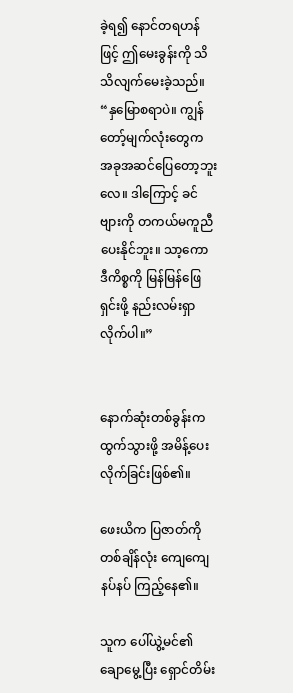ခဲ့ရ၍ နောင်တရဟန်ဖြင့် ဤမေးခွန်းကို သိသိလျက်မေးခဲ့သည်။ “နှမြောစရာပဲ။ ကျွန်တော့်မျက်လုံးတွေက အခုအဆင်ပြေတော့ဘူးလေ။ ဒါကြောင့် ခင်ဗျားကို တကယ်မကူညီပေးနိုင်ဘူး။ သာ့ကော ဒီကိစ္စကို မြန်မြန်ဖြေရှင်းဖို့ နည်းလမ်းရှာလိုက်ပါ။”


နောက်ဆုံးတစ်ခွန်းက ထွက်သွားဖို့ အမိန့်ပေးလိုက်ခြင်းဖြစ်၏။

ဖေးယိက ပြဇာတ်ကို တစ်ချိန်လုံး ကျေကျေနပ်နပ် ကြည့်နေ၏။

သူက ပေါ်ယွဲ့မင်၏ ချောမွေ့ပြီး ရှောင်တိမ်း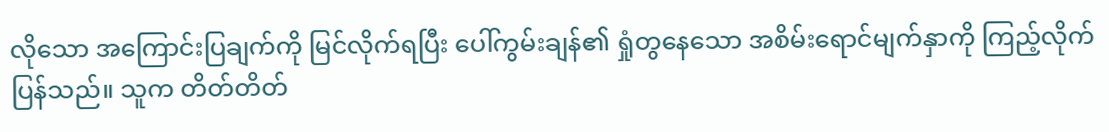လိုသော အကြောင်းပြချက်ကို မြင်လိုက်ရပြီး ပေါ်ကွမ်းချန်၏ ရှုံတွနေသော အစိမ်းရောင်မျက်နှာကို ကြည့်လိုက်ပြန်သည်။ သူက တိတ်တိတ်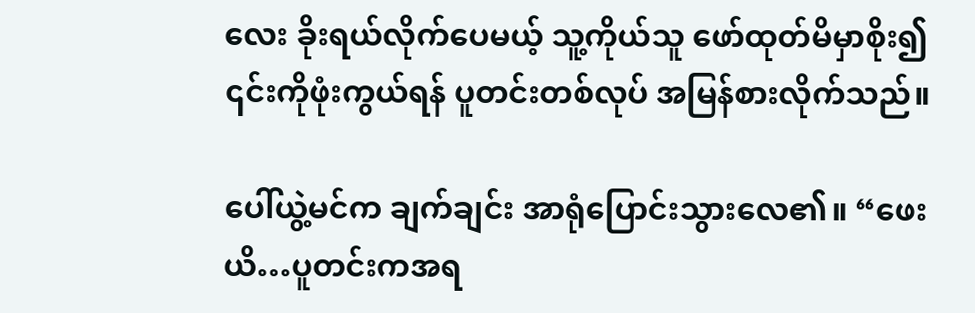လေး ခိုးရယ်လိုက်ပေမယ့် သူ့ကိုယ်သူ ဖော်ထုတ်မိမှာစိုး၍ ၎င်းကိုဖုံးကွယ်ရန် ပူတင်းတစ်လုပ် အမြန်စားလိုက်သည်။

ပေါ်ယွဲ့မင်က ချက်ချင်း အာရုံပြောင်းသွားလေ၏။ “ဖေးယိ…ပူတင်းကအရ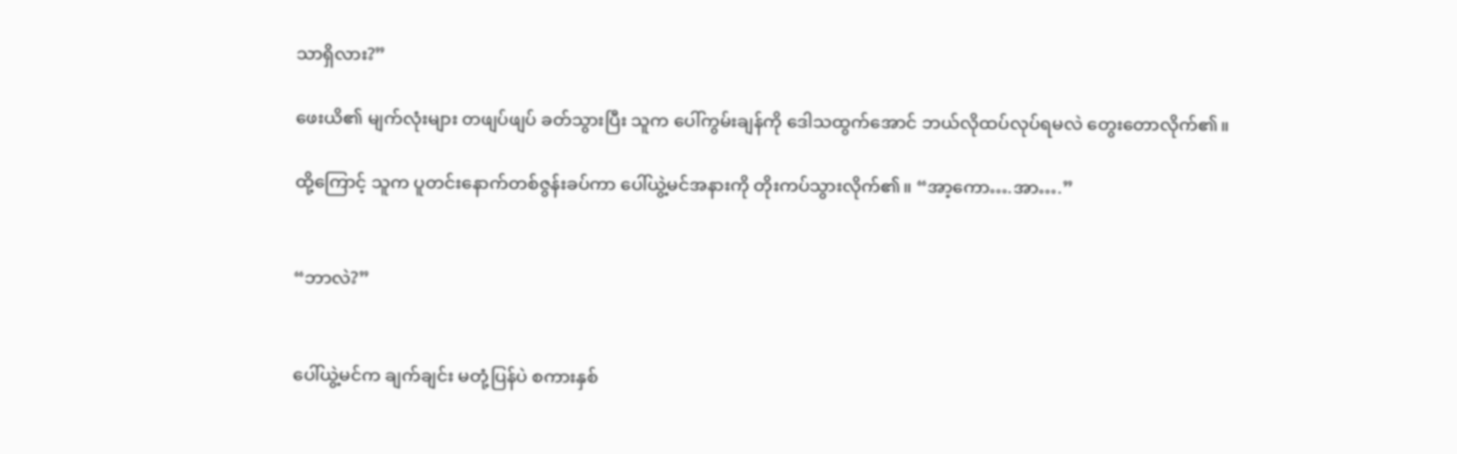သာရှိလား?”

ဖေးယိ၏ မျက်လုံးများ တဖျပ်ဖျပ် ခတ်သွားပြီး သူက ပေါ်ကွမ်းချန်ကို ဒေါသထွက်အောင် ဘယ်လိုထပ်လုပ်ရမလဲ တွေးတောလိုက်၏။

ထို့ကြောင့် သူက ပူတင်းနောက်တစ်ဇွန်းခပ်ကာ ပေါ်ယွဲ့မင်အနားကို တိုးကပ်သွားလိုက်၏။ “အာ့ကော….အာ….”


“ဘာလဲ?”


ပေါ်ယွဲ့မင်က ချက်ချင်း မတုံ့ပြန်ပဲ စကားနှစ်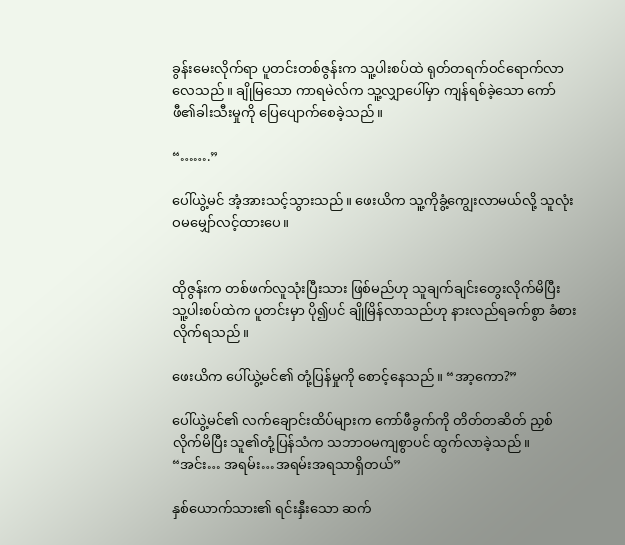ခွန်းမေးလိုက်ရာ ပူတင်းတစ်ဇွန်းက သူ့ပါးစပ်ထဲ ရုတ်တရက်ဝင်ရောက်လာလေသည်။ ချိုမြသော ကာရမဲလ်က သူ့လျှာပေါ်မှာ ကျန်ရစ်ခဲ့သော ကော်ဖီ၏ခါးသီးမှုကို ပြေပျောက်စေခဲ့သည်။

“…….”

ပေါ်ယွဲ့မင် အံ့အားသင့်သွားသည်။ ဖေးယိက သူ့ကိုခွံ့ကျွေးလာမယ်လို့ သူလုံးဝမမျှော်လင့်ထားပေ။


ထိုဇွန်းက တစ်ဖက်လူသုံးပြီးသား ဖြစ်မည်ဟု သူချက်ချင်းတွေးလိုက်မိပြီး သူ့ပါးစပ်ထဲက ပူတင်းမှာ ပို၍ပင် ချိုမြိန်လာသည်ဟု နားလည်ရခက်စွာ ခံစားလိုက်ရသည်။

ဖေးယိက ပေါ်ယွဲ့မင်၏ တုံ့ပြန်မှုကို စောင့်နေသည်။ “အာ့ကော?”

ပေါ်ယွဲ့မင်၏ လက်ချောင်းထိပ်များက ကော်ဖီခွက်ကို တိတ်တဆိတ် ညှစ်လိုက်မိပြီး သူ၏တုံ့ပြန်သံက သဘာဝမကျစွာပင် ထွက်လာခဲ့သည်။ “အင်း… အရမ်း…အရမ်းအရသာရှိတယ်”

နှစ်ယောက်သား၏ ရင်းနှီးသော ဆက်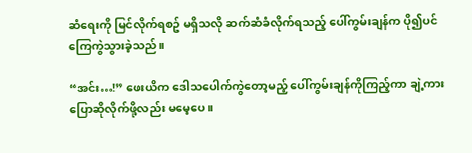ဆံရေးကို မြင်လိုက်ရစဥ် မရှိသလို ဆက်ဆံခံလိုက်ရသည့် ပေါ်ကွမ်းချန်က ပို၍ပင် ကြေကွဲသွားခဲ့သည်။

“အင်း…!” ဖေးယိက ဒေါသပေါက်ကွဲတော့မည့် ပေါ်ကွမ်းချန်ကိုကြည့်ကာ ချဲ့ကားပြောဆိုလိုက်ဖို့လည်း မမေ့ပေ။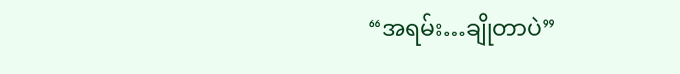“အရမ်း…ချိုတာပဲ”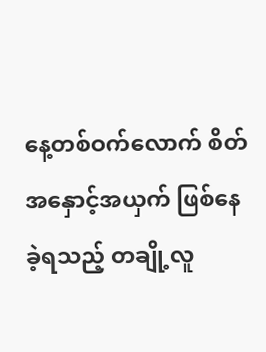နေ့တစ်ဝက်လောက် စိတ်အနှောင့်အယှက် ဖြစ်နေခဲ့ရသည့် တချို့လူ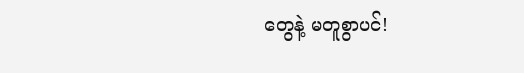တွေနဲ့ မတူစွာပင်!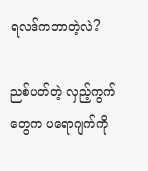ရလဒ်ကဘာတဲ့လဲ?

ညစ်ပတ်တဲ့ လှည့်ကွက်တွေက ပရောဂျက်ကို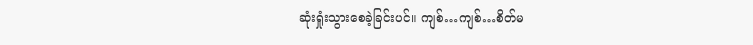ဆုံးရှုံးသွားစေခဲ့ခြင်းပင်။ ကျစ်…ကျစ်…စိတ်မ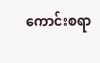ကောင်းစရာ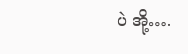ပဲ အို့….